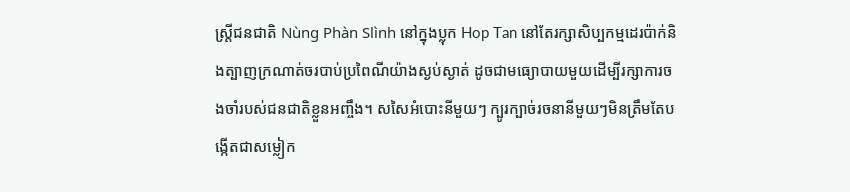ស្ត្រីជនជាតិ Nùng Phàn Slình នៅក្នុងប្លុក Hop Tan នៅតែរក្សាសិប្បកម្មដេរប៉ាក់និងត្បាញក្រណាត់ចរបាប់ប្រពៃណីយ៉ាងស្ងប់ស្ងាត់ ដូចជាមធ្យោបាយមួយដើម្បីរក្សាការចងចាំរបស់ជនជាតិខ្លួនអញ្ចឹង។ សសៃអំបោះនីមួយៗ ក្បូរក្បាច់រចនានីមួយៗមិនត្រឹមតែបង្កើតជាសម្លៀក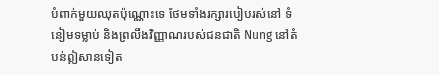បំពាក់មួយឈុតប៉ុណ្ណោះទេ ថែមទាំងរក្សារបៀបរស់នៅ ទំនៀមទម្លាប់ និងព្រលឹងវិញ្ញាណរបស់ជនជាតិ Nung នៅតំបន់ឦសានទៀត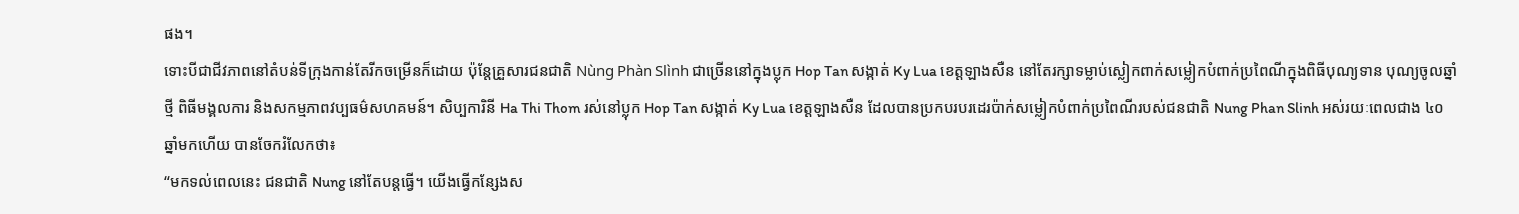ផង។
ទោះបីជាជីវភាពនៅតំបន់ទីក្រុងកាន់តែរីកចម្រើនក៏ដោយ ប៉ុន្តែគ្រួសារជនជាតិ Nùng Phàn Slình ជាច្រើននៅក្នុងប្លុក Hop Tan សង្កាត់ Ky Lua ខេត្តឡាងសឺន នៅតែរក្សាទម្លាប់ស្លៀកពាក់សម្លៀកបំពាក់ប្រពៃណីក្នុងពិធីបុណ្យទាន បុណ្យចូលឆ្នាំថ្មី ពិធីមង្គលការ និងសកម្មភាពវប្បធម៌សហគមន៍។ សិប្បការិនី Ha Thi Thom រស់នៅប្លុក Hop Tan សង្កាត់ Ky Lua ខេត្តឡាងសឺន ដែលបានប្រកបរបរដេរប៉ាក់សម្លៀកបំពាក់ប្រពៃណីរបស់ជនជាតិ Nung Phan Slinh អស់រយៈពេលជាង ៤០ ឆ្នាំមកហើយ បានចែករំលែកថា៖
“មកទល់ពេលនេះ ជនជាតិ Nung នៅតែបន្តធ្វើ។ យើងធ្វើកន្សែងស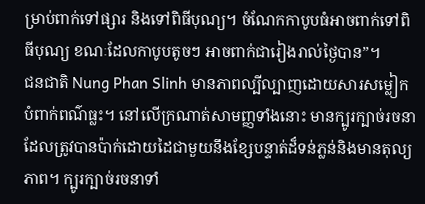ម្រាប់ពាក់ទៅផ្សារ និងទៅពិធីបុណ្យ។ ចំណែកកាបូបធំអាចពាក់ទៅពិធីបុណ្យ ខណៈដែលកាបូបតូចៗ អាចពាក់ជារៀងរាល់ថ្ងៃបាន”។
ជនជាតិ Nung Phan Slinh មានភាពល្បីល្បាញដោយសារសម្លៀកបំពាក់ពណ៌ធ្លះ។ នៅលើក្រណាត់សាមញ្ញទាំងនោះ មានក្បូរក្បាច់រចនា ដែលត្រូវបានប៉ាក់ដោយដៃជាមួយនឹងខ្សែបន្ទាត់ដ៏ទន់ភ្លន់និងមានតុល្យភាព។ ក្បូរក្បាច់រចនាទាំ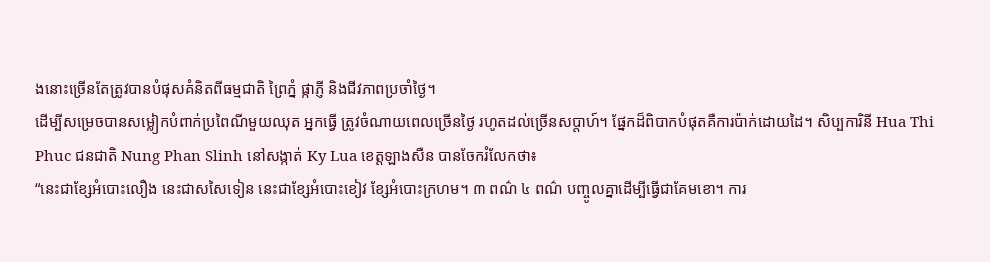ងនោះច្រើនតែត្រូវបានបំផុសគំនិតពីធម្មជាតិ ព្រៃភ្នំ ផ្កាភ្ញី និងជីវភាពប្រចាំថ្ងៃ។
ដើម្បីសម្រេចបានសម្លៀកបំពាក់ប្រពៃណីមួយឈុត អ្នកធ្វើ ត្រូវចំណាយពេលច្រើនថ្ងៃ រហូតដល់ច្រើនសប្តាហ៍។ ផ្នែកដ៏ពិបាកបំផុតគឺការប៉ាក់ដោយដៃ។ សិប្បការិនី Hua Thi Phuc ជនជាតិ Nung Phan Slinh នៅសង្កាត់ Ky Lua ខេត្តឡាងសឺន បានចែករំលែកថា៖
“នេះជាខ្សែអំបោះលឿង នេះជាសសៃទៀន នេះជាខ្សែអំបោះខៀវ ខ្សែអំបោះក្រហម។ ៣ ពណ៌ ៤ ពណ៌ បញ្ចូលគ្នាដើម្បីធ្វើជាគែមខោ។ ការ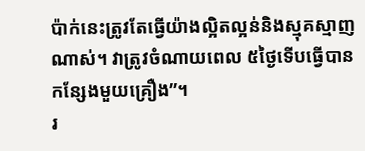ប៉ាក់នេះត្រូវតែធ្វើយ៉ាងល្អិតល្អន់និងស្មុគស្មាញណាស់។ វាត្រូវចំណាយពេល ៥ថ្ងៃទើបធ្វើបានកន្សែងមួយគ្រឿង”។
រ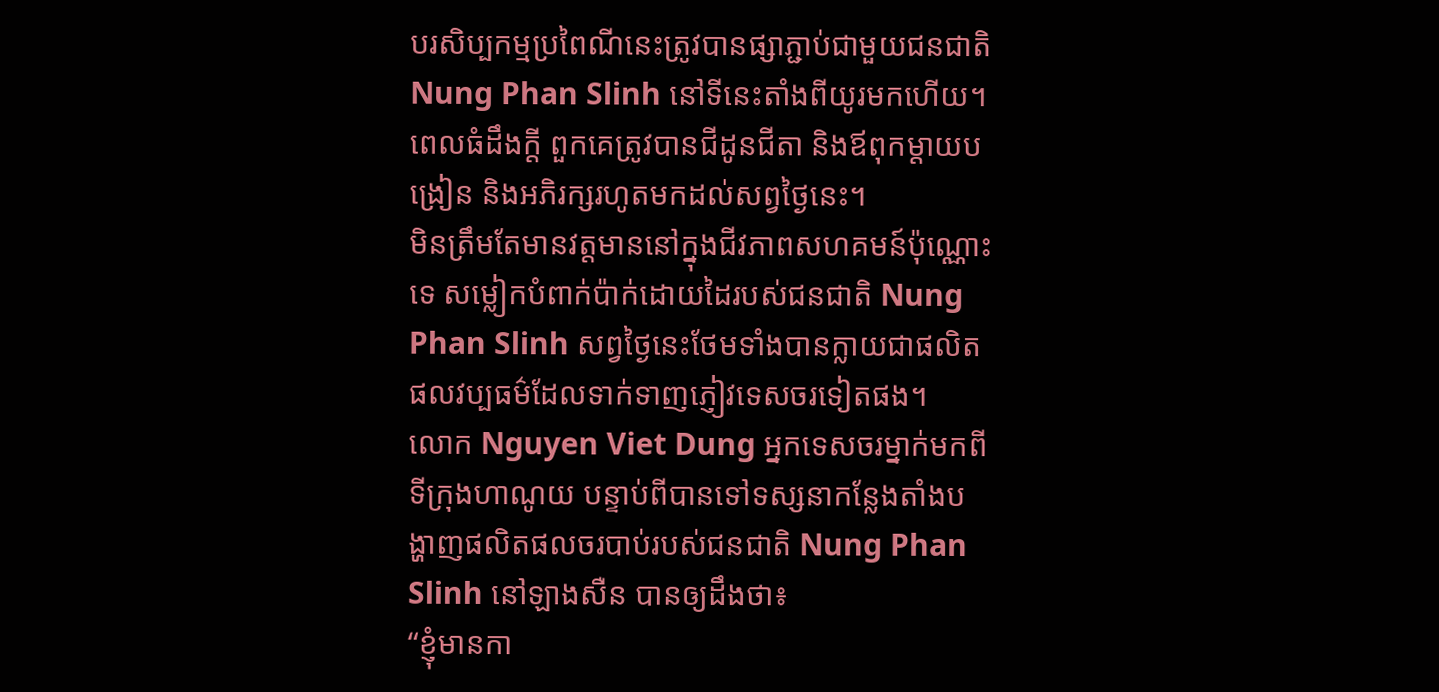បរសិប្បកម្មប្រពៃណីនេះត្រូវបានផ្សាភ្ជាប់ជាមួយជនជាតិ Nung Phan Slinh នៅទីនេះតាំងពីយូរមកហើយ។ ពេលធំដឹងក្ដី ពួកគេត្រូវបានជីដូនជីតា និងឪពុកម្តាយបង្រៀន និងអភិរក្សរហូតមកដល់សព្វថ្ងៃនេះ។
មិនត្រឹមតែមានវត្តមាននៅក្នុងជីវភាពសហគមន៍ប៉ុណ្ណោះទេ សម្លៀកបំពាក់ប៉ាក់ដោយដៃរបស់ជនជាតិ Nung Phan Slinh សព្វថ្ងៃនេះថែមទាំងបានក្លាយជាផលិតផលវប្បធម៌ដែលទាក់ទាញភ្ញៀវទេសចរទៀតផង។
លោក Nguyen Viet Dung អ្នកទេសចរម្នាក់មកពីទីក្រុងហាណូយ បន្ទាប់ពីបានទៅទស្សនាកន្លែងតាំងបង្ហាញផលិតផលចរបាប់របស់ជនជាតិ Nung Phan Slinh នៅឡាងសឺន បានឲ្យដឹងថា៖
“ខ្ញុំមានកា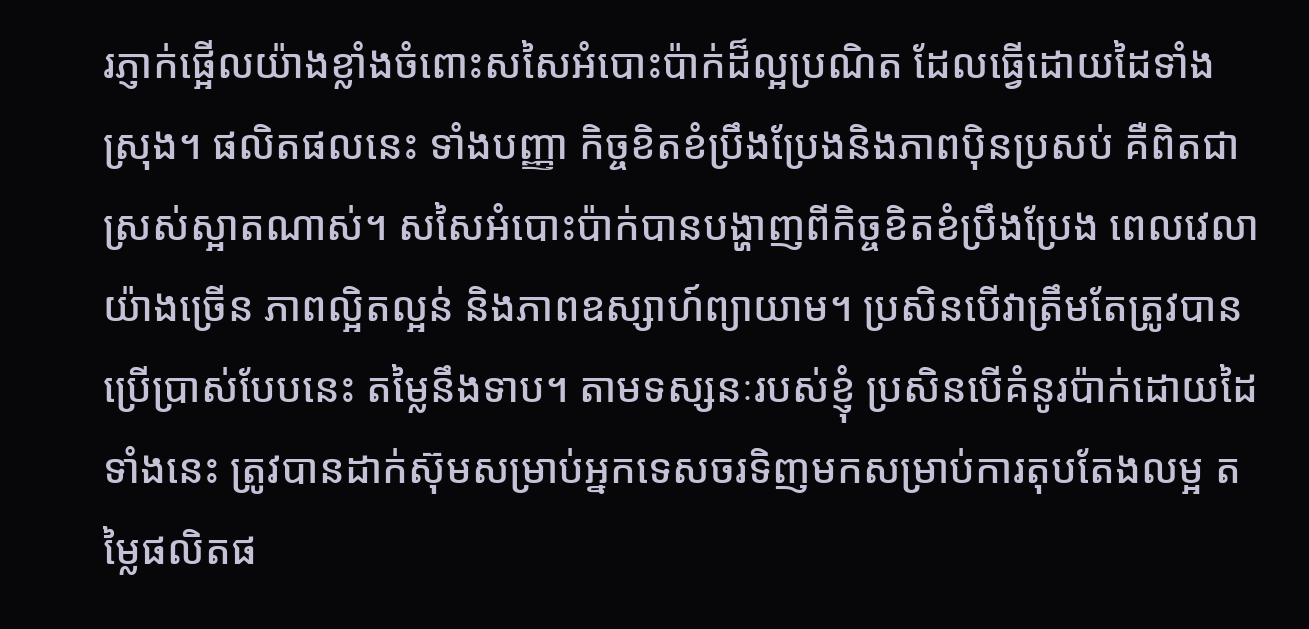រភ្ញាក់ផ្អើលយ៉ាងខ្លាំងចំពោះសសៃអំបោះប៉ាក់ដ៏ល្អប្រណិត ដែលធ្វើដោយដៃទាំងស្រុង។ ផលិតផលនេះ ទាំងបញ្ញា កិច្ចខិតខំប្រឹងប្រែងនិងភាពប៉ិនប្រសប់ គឺពិតជាស្រស់ស្អាតណាស់។ សសៃអំបោះប៉ាក់បានបង្ហាញពីកិច្ចខិតខំប្រឹងប្រែង ពេលវេលាយ៉ាងច្រើន ភាពល្អិតល្អន់ និងភាពឧស្សាហ៍ព្យាយាម។ ប្រសិនបើវាត្រឹមតែត្រូវបានប្រើប្រាស់បែបនេះ តម្លៃនឹងទាប។ តាមទស្សនៈរបស់ខ្ញុំ ប្រសិនបើគំនូរប៉ាក់ដោយដៃទាំងនេះ ត្រូវបានដាក់ស៊ុមសម្រាប់អ្នកទេសចរទិញមកសម្រាប់ការតុបតែងលម្អ តម្លៃផលិតផ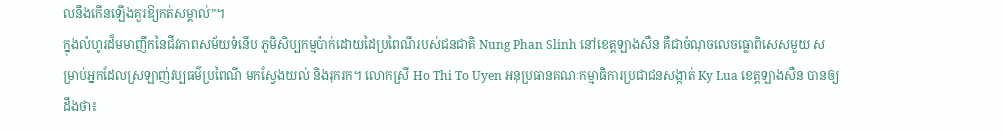លនឹងកើនឡើងគួរឱ្យកត់សម្គាល់”។
ក្នុងលំហូរដ៏មមាញឹកនៃជីវភាពសម័យទំនើប ភូមិសិប្បកម្មប៉ាក់ដោយដៃប្រពៃណីរបស់ជនជាតិ Nung Phan Slinh នៅខេត្តឡាងសឺន គឺជាចំណុចលេចធ្លោពិសេសមួយ សម្រាប់អ្នកដែលស្រឡាញ់វប្បធម៌ប្រពៃណី មកស្វែងយល់ និងរុករក។ លោកស្រី Ho Thi To Uyen អនុប្រធានគណៈកម្មាធិការប្រជាជនសង្កាត់ Ky Lua ខេត្តឡាងសឺន បានឲ្យដឹងថា៖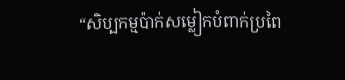“សិប្បកម្មប៉ាក់សម្លៀកបំពាក់ប្រពៃ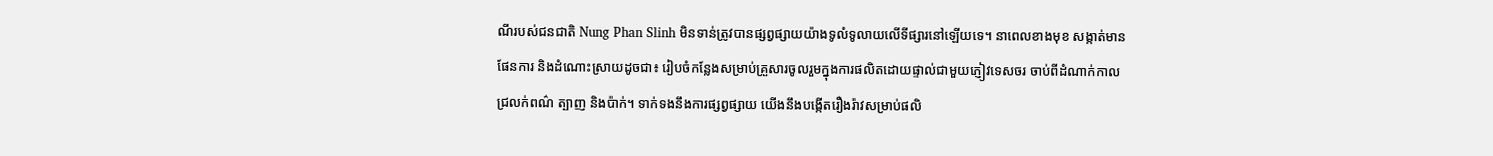ណីរបស់ជនជាតិ Nung Phan Slinh មិនទាន់ត្រូវបានផ្សព្វផ្សាយយ៉ាងទូលំទូលាយលើទីផ្សារនៅឡើយទេ។ នាពេលខាងមុខ សង្កាត់មានផែនការ និងដំណោះស្រាយដូចជា៖ រៀបចំកន្លែងសម្រាប់គ្រួសារចូលរួមក្នុងការផលិតដោយផ្ទាល់ជាមួយភ្ញៀវទេសចរ ចាប់ពីដំណាក់កាលជ្រលក់ពណ៌ ត្បាញ និងប៉ាក់។ ទាក់ទងនឹងការផ្សព្វផ្សាយ យើងនឹងបង្កើតរឿងរ៉ាវសម្រាប់ផលិ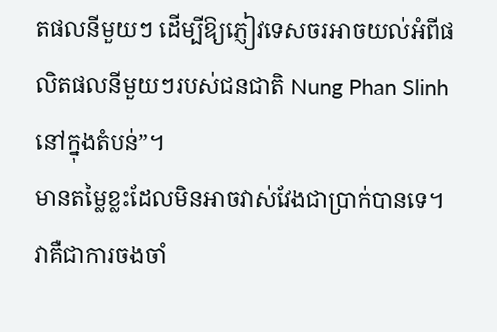តផលនីមួយៗ ដើម្បីឱ្យភ្ញៀវទេសចរអាចយល់អំពីផលិតផលនីមួយៗរបស់ជនជាតិ Nung Phan Slinh នៅក្នុងតំបន់”។
មានតម្លៃខ្លះដែលមិនអាចវាស់វែងជាប្រាក់បានទេ។ វាគឺជាការចងចាំ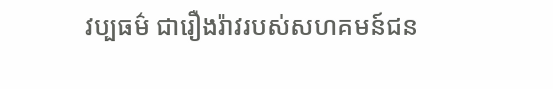វប្បធម៌ ជារឿងរ៉ាវរបស់សហគមន៍ជន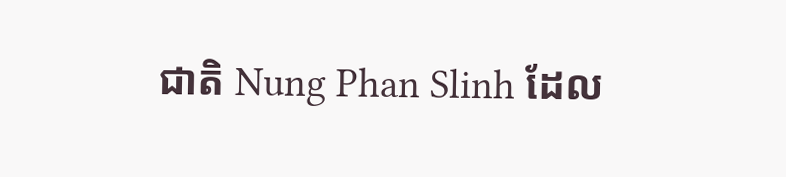ជាតិ Nung Phan Slinh ដែល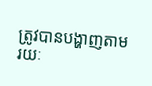ត្រូវបានបង្ហាញតាមរយៈ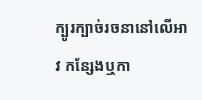ក្បូរក្បាច់រចនានៅលើអាវ កន្សែងឬកា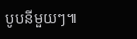បូបនីមួយៗ៕